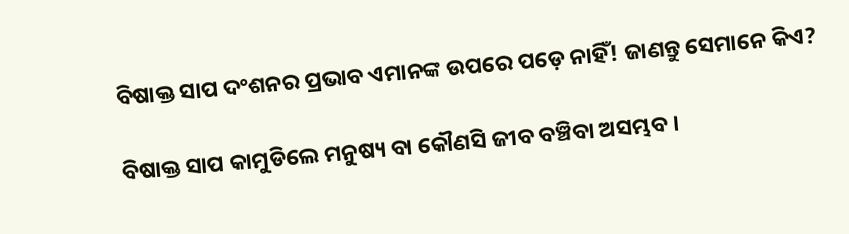ବିଷାକ୍ତ ସାପ ଦଂଶନର ପ୍ରଭାବ ଏମାନଙ୍କ ଉପରେ ପଡ଼େ ନାହିଁ! ଜାଣନ୍ତୁ ସେମାନେ କିଏ?

ବିଷାକ୍ତ ସାପ କାମୁଡିଲେ ମନୁଷ୍ୟ ବା କୌଣସି ଜୀବ ବଞ୍ଚିବା ଅସମ୍ଭବ ।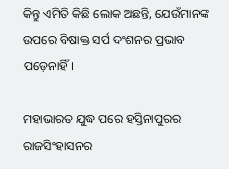କିନ୍ତୁ ଏମିତି କିଛି ଲୋକ ଅଛନ୍ତି, ଯେଉଁମାନଙ୍କ ଉପରେ ବିଷାକ୍ତ ସର୍ପ ଦଂଶନର ପ୍ରଭାବ ପଡ଼େନାହିଁ।

ମହାଭାରତ ଯୁଦ୍ଧ ପରେ ହସ୍ତିନାପୁରର ରାଜସିଂହାସନର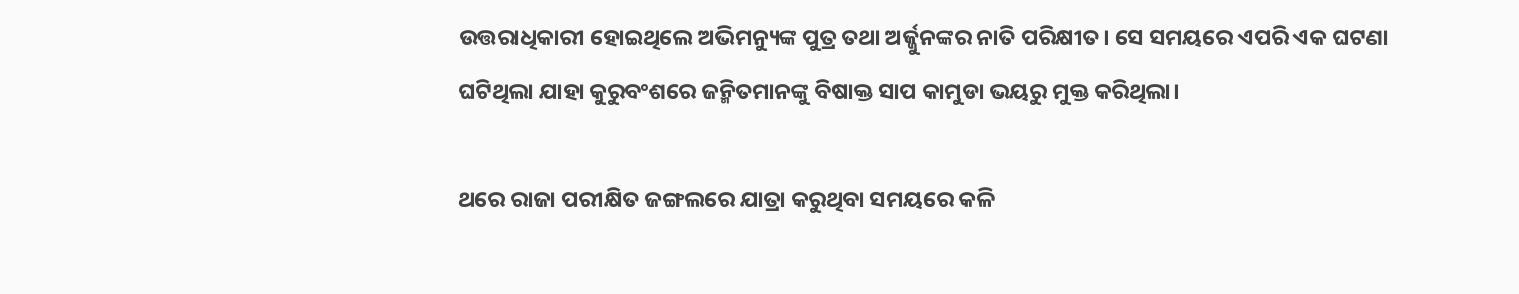ଉତ୍ତରାଧିକାରୀ ହୋଇଥିଲେ ଅଭିମନ୍ୟୁଙ୍କ ପୁତ୍ର ତଥା ଅର୍ଜ୍ଜୁନଙ୍କର ନାତି ପରିକ୍ଷୀତ। ସେ ସମୟରେ ଏପରି ଏକ ଘଟଣା ଘଟିଥିଲା ଯାହା କୁରୁବଂଶରେ ଜନ୍ମିତମାନଙ୍କୁ ବିଷାକ୍ତ ସାପ କାମୁଡା ଭୟରୁ ମୁକ୍ତ କରିଥିଲା।

ଥରେ ରାଜା ପରୀକ୍ଷିତ ଜଙ୍ଗଲରେ ଯାତ୍ରା କରୁଥିବା ସମୟରେ କଳି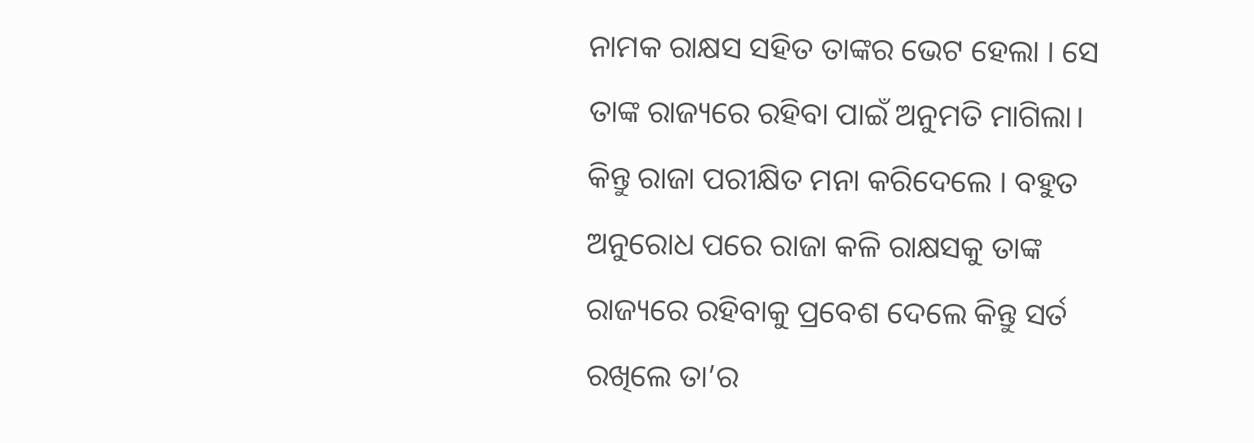ନାମକ ରାକ୍ଷସ ସହିତ ତାଙ୍କର ଭେଟ ହେଲା । ସେ ତାଙ୍କ ରାଜ୍ୟରେ ରହିବା ପାଇଁ ଅନୁମତି ମାଗିଲା। କିନ୍ତୁ ରାଜା ପରୀକ୍ଷିତ ମନା କରିଦେଲେ । ବହୁତ ଅନୁରୋଧ ପରେ ରାଜା କଳି ରାକ୍ଷସକୁ ତାଙ୍କ ରାଜ୍ୟରେ ରହିବାକୁ ପ୍ରବେଶ ଦେଲେ କିନ୍ତୁ ସର୍ତ ରଖିଲେ ତା’ର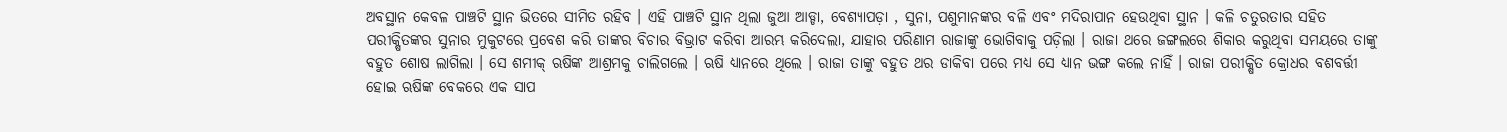ଅବସ୍ଥାନ କେବଳ ପାଞ୍ଚଟି ସ୍ଥାନ ଭିତରେ ସୀମିତ ରହିବ । ଏହି ପାଞ୍ଚଟି ସ୍ଥାନ ଥିଲା ଜୁଆ ଆଡ୍ଡା, ବେଶ୍ୟାପଡ଼ା , ସୁନା, ପଶୁମାନଙ୍କର ବଳି ଏବଂ ମଦିରାପାନ ହେଉଥିବା ସ୍ଥାନ । କଳି ଚତୁରତାର ସହିତ ପରୀକ୍ଷିତଙ୍କର ସୁନାର ମୁକୁଟରେ ପ୍ରବେଶ କରି ତାଙ୍କର ବିଚାର ବିଭ୍ରାଟ କରିବା ଆରମ୍ଭ କରିଦେଲା, ଯାହାର ପରିଣାମ ରାଜାଙ୍କୁ ଭୋଗିବାକୁ ପଡ଼ିଲା । ରାଜା ଥରେ ଜଙ୍ଗଲରେ ଶିକାର କରୁଥିବା ସମୟରେ ତାଙ୍କୁ ବହୁତ ଶୋଷ ଲାଗିଲା । ସେ ଶମୀକ୍‌ ଋଷିଙ୍କ ଆଶ୍ରମକୁ ଚାଲିଗଲେ । ଋଷି ଧ୍ୟାନରେ ଥିଲେ । ରାଜା ତାଙ୍କୁ ବହୁତ ଥର ଡାକିବା ପରେ ମଧ୍ୟ ସେ ଧ୍ୟାନ ଭଙ୍ଗ କଲେ ନାହିଁ । ରାଜା ପରୀକ୍ଷିତ କ୍ରୋଧର ବଶବର୍ତ୍ତୀ ହୋଇ ଋଷିଙ୍କ ବେକରେ ଏକ ସାପ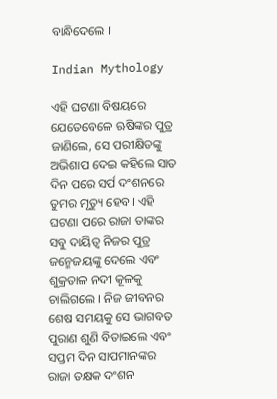ବାନ୍ଧିଦେଲେ ।

Indian Mythology

ଏହି ଘଟଣା ବିଷୟରେ ଯେତେବେଳେ ଋଷିଙ୍କର ପୁତ୍ର ଜାଣିଲେ, ସେ ପରୀକ୍ଷିତଙ୍କୁ ଅଭିଶାପ ଦେଇ କହିଲେ ସାତ ଦିନ ପରେ ସର୍ପ ଦଂଶନରେ ତୁମର ମୃତ୍ୟୁ ହେବ। ଏହି ଘଟଣା ପରେ ରାଜା ତାଙ୍କର ସବୁ ଦାୟିତ୍ୱ ନିଜର ପୁତ୍ର ଜନ୍ମେଜୟଙ୍କୁ ଦେଲେ ଏବଂ ଶୁକ୍ରତାଳ ନଦୀ କୂଳକୁ ଚାଲିଗଲେ । ନିଜ ଜୀବନର ଶେଷ ସମୟକୁ ସେ ଭାଗବତ ପୁରାଣ ଶୁଣି ବିତାଇଲେ ଏବଂ ସପ୍ତମ ଦିନ ସାପମାନଙ୍କର ରାଜା ତକ୍ଷକ ଦଂଶନ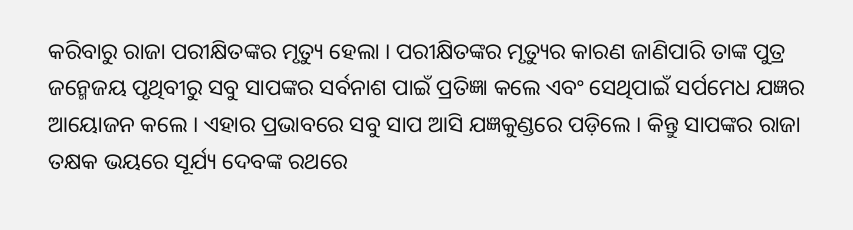କରିବାରୁ ରାଜା ପରୀକ୍ଷିତଙ୍କର ମୃତ୍ୟୁ ହେଲା । ପରୀକ୍ଷିତଙ୍କର ମୃତ୍ୟୁର କାରଣ ଜାଣିପାରି ତାଙ୍କ ପୁତ୍ର ଜନ୍ମେଜୟ ପୃଥିବୀରୁ ସବୁ ସାପଙ୍କର ସର୍ବନାଶ ପାଇଁ ପ୍ରତିଜ୍ଞା କଲେ ଏବଂ ସେଥିପାଇଁ ସର୍ପମେଧ ଯଜ୍ଞର ଆୟୋଜନ କଲେ । ଏହାର ପ୍ରଭାବରେ ସବୁ ସାପ ଆସି ଯଜ୍ଞକୁଣ୍ଡରେ ପଡ଼ିଲେ । କିନ୍ତୁ ସାପଙ୍କର ରାଜା ତକ୍ଷକ ଭୟରେ ସୂର୍ଯ୍ୟ ଦେବଙ୍କ ରଥରେ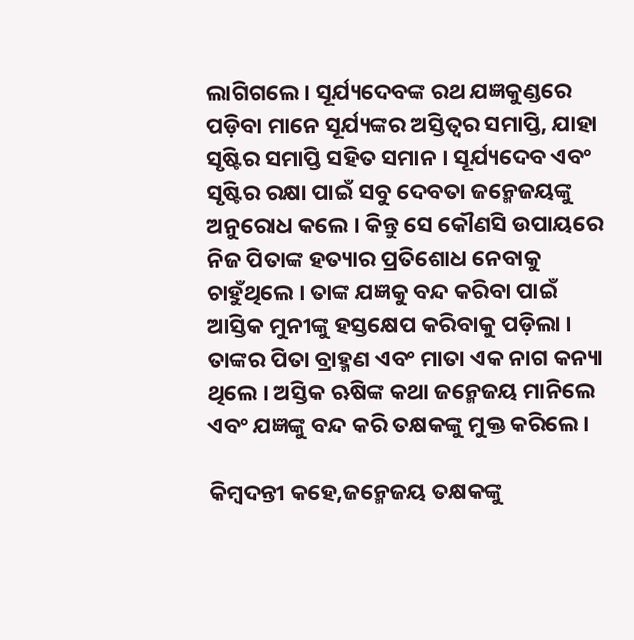ଲାଗିଗଲେ। ସୂର୍ଯ୍ୟଦେବଙ୍କ ରଥ ଯଜ୍ଞକୁଣ୍ଡରେ ପଡ଼ିବା ମାନେ ସୂର୍ଯ୍ୟଙ୍କର ଅସ୍ତିତ୍ୱର ସମାପ୍ତି, ଯାହା ସୃଷ୍ଟିର ସମାପ୍ତି ସହିତ ସମାନ । ସୂର୍ଯ୍ୟଦେବ ଏବଂ ସୃଷ୍ଟିର ରକ୍ଷା ପାଇଁ ସବୁ ଦେବତା ଜନ୍ମେଜୟଙ୍କୁ ଅନୁରୋଧ କଲେ । କିନ୍ତୁ ସେ କୌଣସି ଉପାୟରେ ନିଜ ପିତାଙ୍କ ହତ୍ୟାର ପ୍ରତିଶୋଧ ନେବାକୁ ଚାହୁଁଥିଲେ । ତାଙ୍କ ଯଜ୍ଞକୁ ବନ୍ଦ କରିବା ପାଇଁ ଆସ୍ତିକ ମୁନୀଙ୍କୁ ହସ୍ତକ୍ଷେପ କରିବାକୁ ପଡ଼ିଲା । ତାଙ୍କର ପିତା ବ୍ରାହ୍ମଣ ଏବଂ ମାତା ଏକ ନାଗ କନ୍ୟା ଥିଲେ । ଅସ୍ତିକ ଋଷିଙ୍କ କଥା ଜନ୍ମେଜୟ ମାନିଲେ ଏବଂ ଯଜ୍ଞଙ୍କୁ ବନ୍ଦ କରି ତକ୍ଷକଙ୍କୁ ମୁକ୍ତ କରିଲେ ।

କିମ୍ବଦନ୍ତୀ କହେ,ଜନ୍ମେଜୟ ତକ୍ଷକଙ୍କୁ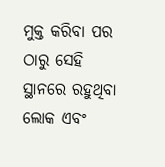ମୁକ୍ତ କରିବା ପର ଠାରୁ ସେହି ସ୍ଥାନରେ ରହୁଥିବା ଲୋକ ଏବଂ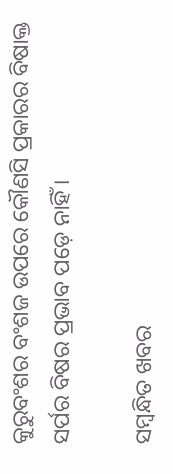କୁରୁବଂଶର ବଂଶଜ ଉପରେ କୌଣସି ପ୍ରକାରର ବିଷାକ୍ତ ସର୍ପର ବିଷର ପ୍ରଭାବ ପଡ଼େ ନାହିଁ ।

ସମ୍ବନ୍ଧିତ ଖବର